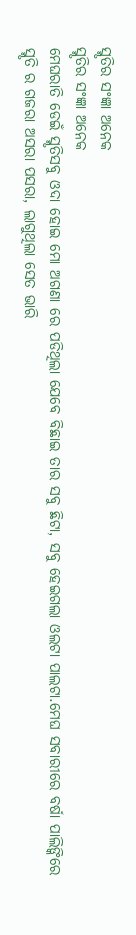ସ୍ମୃତିର ସଂଜ୍ଞା ଅନେକ
ସ୍ମୃତିର ସଂଜ୍ଞା ଅନେକ
ମେଘରାତି ଡେଇଁ ସ୍ମୃତିସବୁ ଓଦା ହୋଇ ମୋ ଅଗଣା ରେ ପଡିଥିଲା ଯେବେ ବିଛାଇ ତାର ସବୁ ଛିଟା, ସବୁ ହେଇଗଲା ଓଲଟା ପାଲଟା.ମେଘ ସବାରୀରେ ବର୍ଷା ପାଲିଙ୍କିରେ ସ୍ମୃତି ର ଗଜରା ଅସରା ପସରା, ଲାଗୁଥିଲା ସେତ ଭାରି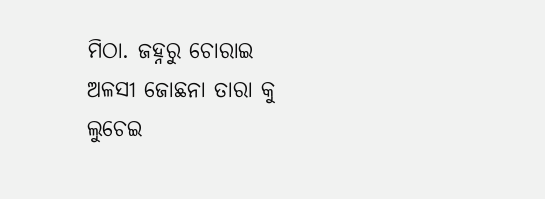ମିଠା. ଜହ୍ନରୁ ଚୋରାଇ ଅଳସୀ ଜୋଛନା ତାରା କୁ ଲୁଚେଇ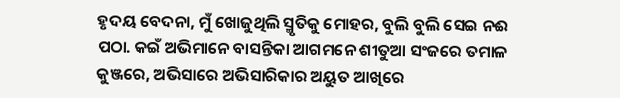ହୃଦୟ ବେଦନା, ମୁଁ ଖୋଜୁଥିଲି ସ୍ମୃତିକୁ ମୋହର, ବୁଲି ବୁଲି ସେଇ ନଈ ପଠା. କଇଁ ଅଭିମାନେ ବାସନ୍ତିକା ଆଗମନେ ଶୀତୁଆ ସଂଜରେ ତମାଳ କୁଞ୍ଜରେ, ଅଭିସାରେ ଅଭିସାରିକାର ଅୟୁତ ଆଖିରେ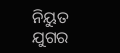ନିୟୁତ ଯୁଗର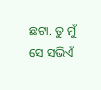ଛଟା. ତୁ ମୁଁ ସେ ସଭିଏଁ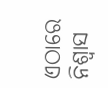ଏଠାରେ ନିଶ୍ୱାସ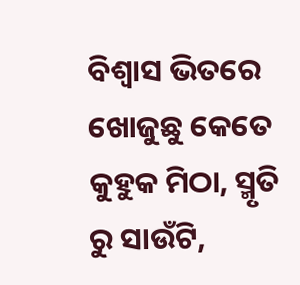ବିଶ୍ୱାସ ଭିତରେ ଖୋଜୁଛୁ କେତେ କୁହୁକ ମିଠା, ସ୍ମୃତି ରୁ ସାଉଁଟି,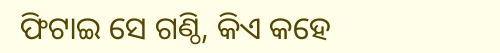ଫିଟାଇ ସେ ଗଣ୍ଠି, କିଏ କହେ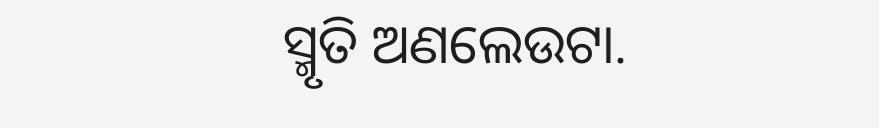ସ୍ମୃତି ଅଣଲେଉଟା.